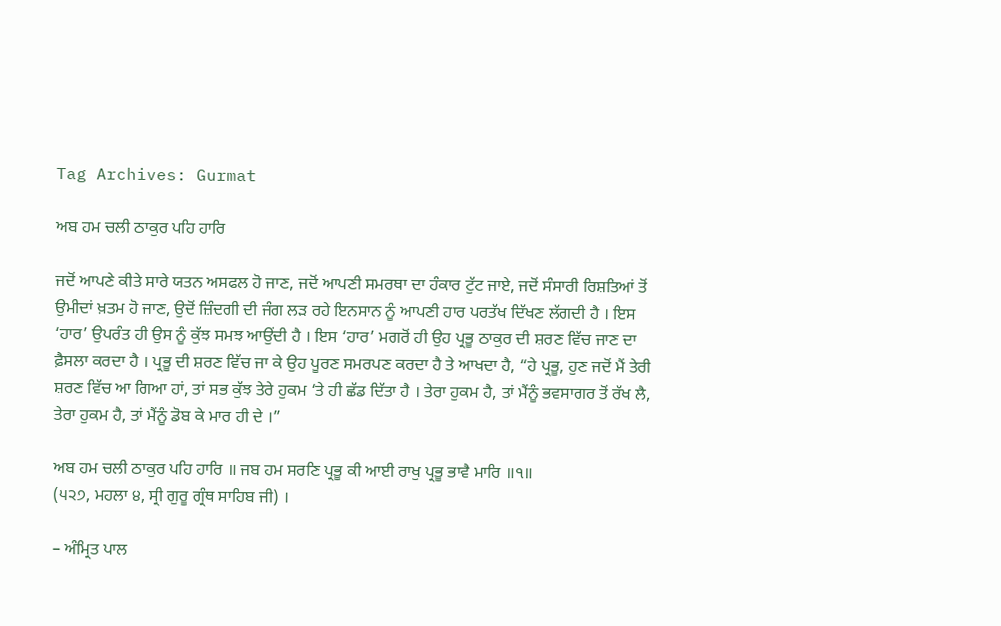Tag Archives: Gurmat

ਅਬ ਹਮ ਚਲੀ ਠਾਕੁਰ ਪਹਿ ਹਾਰਿ

ਜਦੋਂ ਆਪਣੇ ਕੀਤੇ ਸਾਰੇ ਯਤਨ ਅਸਫਲ ਹੋ ਜਾਣ, ਜਦੋਂ ਆਪਣੀ ਸਮਰਥਾ ਦਾ ਹੰਕਾਰ ਟੁੱਟ ਜਾਏ, ਜਦੋਂ ਸੰਸਾਰੀ ਰਿਸ਼ਤਿਆਂ ਤੋਂ ਉਮੀਦਾਂ ਖ਼ਤਮ ਹੋ ਜਾਣ, ਉਦੋਂ ਜ਼ਿੰਦਗੀ ਦੀ ਜੰਗ ਲੜ ਰਹੇ ਇਨਸਾਨ ਨੂੰ ਆਪਣੀ ਹਾਰ ਪਰਤੱਖ ਦਿੱਖਣ ਲੱਗਦੀ ਹੈ । ਇਸ ‘ਹਾਰ’ ਉਪਰੰਤ ਹੀ ਉਸ ਨੂੰ ਕੁੱਝ ਸਮਝ ਆਉਂਦੀ ਹੈ । ਇਸ ‘ਹਾਰ’ ਮਗਰੋਂ ਹੀ ਉਹ ਪ੍ਰਭੂ ਠਾਕੁਰ ਦੀ ਸ਼ਰਣ ਵਿੱਚ ਜਾਣ ਦਾ ਫ਼ੈਸਲਾ ਕਰਦਾ ਹੈ । ਪ੍ਰਭੂ ਦੀ ਸ਼ਰਣ ਵਿੱਚ ਜਾ ਕੇ ਉਹ ਪੂਰਣ ਸਮਰਪਣ ਕਰਦਾ ਹੈ ਤੇ ਆਖਦਾ ਹੈ, “ਹੇ ਪ੍ਰਭੂ, ਹੁਣ ਜਦੋਂ ਮੈਂ ਤੇਰੀ ਸ਼ਰਣ ਵਿੱਚ ਆ ਗਿਆ ਹਾਂ, ਤਾਂ ਸਭ ਕੁੱਝ ਤੇਰੇ ਹੁਕਮ ‘ਤੇ ਹੀ ਛੱਡ ਦਿੱਤਾ ਹੈ । ਤੇਰਾ ਹੁਕਮ ਹੈ, ਤਾਂ ਮੈਂਨੂੰ ਭਵਸਾਗਰ ਤੋਂ ਰੱਖ ਲੈ, ਤੇਰਾ ਹੁਕਮ ਹੈ, ਤਾਂ ਮੈਂਨੂੰ ਡੋਬ ਕੇ ਮਾਰ ਹੀ ਦੇ ।”

ਅਬ ਹਮ ਚਲੀ ਠਾਕੁਰ ਪਹਿ ਹਾਰਿ ॥ ਜਬ ਹਮ ਸਰਣਿ ਪ੍ਰਭੂ ਕੀ ਆਈ ਰਾਖੁ ਪ੍ਰਭੂ ਭਾਵੈ ਮਾਰਿ ॥੧॥
(੫੨੭, ਮਹਲਾ ੪, ਸ੍ਰੀ ਗੁਰੂ ਗ੍ਰੰਥ ਸਾਹਿਬ ਜੀ) ।

– ਅੰਮ੍ਰਿਤ ਪਾਲ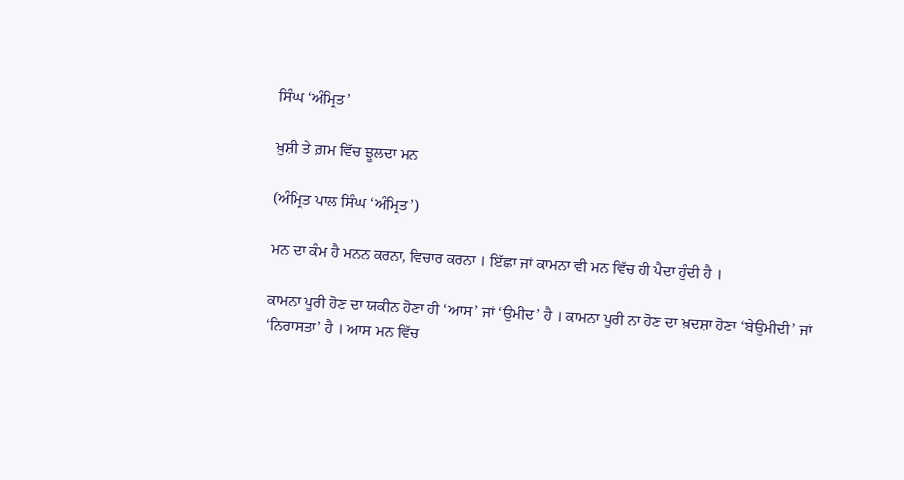ਸਿੰਘ ‘ਅੰਮ੍ਰਿਤ’

ਖ਼ੁਸ਼ੀ ਤੇ ਗ਼ਮ ਵਿੱਚ ਝੂਲਦਾ ਮਨ

(ਅੰਮ੍ਰਿਤ ਪਾਲ ਸਿੰਘ ‘ਅੰਮ੍ਰਿਤ’)

ਮਨ ਦਾ ਕੰਮ ਹੈ ਮਨਨ ਕਰਨਾ, ਵਿਚਾਰ ਕਰਨਾ । ਇੱਛਾ ਜਾਂ ਕਾਮਨਾ ਵੀ ਮਨ ਵਿੱਚ ਹੀ ਪੈਦਾ ਹੁੰਦੀ ਹੈ ।

ਕਾਮਨਾ ਪੂਰੀ ਹੋਣ ਦਾ ਯਕੀਨ ਹੋਣਾ ਹੀ ‘ਆਸ’ ਜਾਂ ‘ਉਮੀਦ’ ਹੈ । ਕਾਮਨਾ ਪੂਰੀ ਨਾ ਹੋਣ ਦਾ ਖ਼ਦਸ਼ਾ ਹੋਣਾ ‘ਬੇਉਮੀਦੀ’ ਜਾਂ ‘ਨਿਰਾਸਤਾ’ ਹੈ । ਆਸ ਮਨ ਵਿੱਚ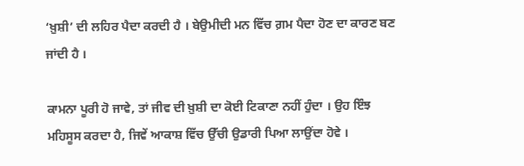‘ਖ਼ੁਸ਼ੀ’ ਦੀ ਲਹਿਰ ਪੈਦਾ ਕਰਦੀ ਹੈ । ਬੇਉਮੀਦੀ ਮਨ ਵਿੱਚ ਗ਼ਮ ਪੈਦਾ ਹੋਣ ਦਾ ਕਾਰਣ ਬਣ ਜਾਂਦੀ ਹੈ ।

ਕਾਮਨਾ ਪੂਰੀ ਹੋ ਜਾਵੇ, ਤਾਂ ਜੀਵ ਦੀ ਖ਼ੁਸ਼ੀ ਦਾ ਕੋਈ ਟਿਕਾਣਾ ਨਹੀਂ ਹੁੰਦਾ । ਉਹ ਇੰਝ ਮਹਿਸੂਸ ਕਰਦਾ ਹੈ, ਜਿਵੇਂ ਆਕਾਸ਼ ਵਿੱਚ ਉੱਚੀ ਉਡਾਰੀ ਪਿਆ ਲਾਉਂਦਾ ਹੋਵੇ ।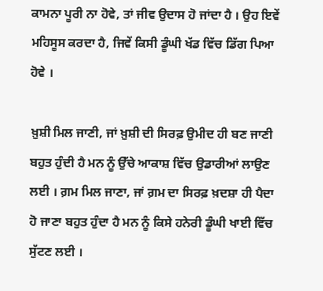ਕਾਮਨਾ ਪੂਰੀ ਨਾ ਹੋਵੇ, ਤਾਂ ਜੀਵ ਉਦਾਸ ਹੋ ਜਾਂਦਾ ਹੈ । ਉਹ ਇਵੇਂ ਮਹਿਸੂਸ ਕਰਦਾ ਹੈ, ਜਿਵੇਂ ਕਿਸੀ ਡੂੰਘੀ ਖੱਡ ਵਿੱਚ ਡਿੱਗ ਪਿਆ ਹੋਵੇ ।

ਖ਼ੁਸ਼ੀ ਮਿਲ ਜਾਣੀ, ਜਾਂ ਖ਼ੁਸ਼ੀ ਦੀ ਸਿਰਫ਼ ਉਮੀਦ ਹੀ ਬਣ ਜਾਣੀ ਬਹੁਤ ਹੁੰਦੀ ਹੈ ਮਨ ਨੂੰ ਉੱਚੇ ਆਕਾਸ਼ ਵਿੱਚ ਉਡਾਰੀਆਂ ਲਾਉਣ ਲਈ । ਗ਼ਮ ਮਿਲ ਜਾਣਾ, ਜਾਂ ਗ਼ਮ ਦਾ ਸਿਰਫ਼ ਖ਼ਦਸ਼ਾ ਹੀ ਪੈਦਾ ਹੋ ਜਾਣਾ ਬਹੁਤ ਹੁੰਦਾ ਹੈ ਮਨ ਨੂੰ ਕਿਸੇ ਹਨੇਰੀ ਡੂੰਘੀ ਖਾਈ ਵਿੱਚ ਸੁੱਟਣ ਲਈ ।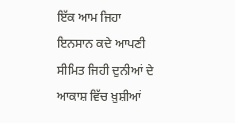ਇੱਕ ਆਮ ਜਿਹਾ ਇਨਸਾਨ ਕਦੇ ਆਪਣੀ ਸੀਮਿਤ ਜਿਹੀ ਦੁਨੀਆਂ ਦੇ ਆਕਾਸ਼ ਵਿੱਚ ਖ਼ੁਸ਼ੀਆਂ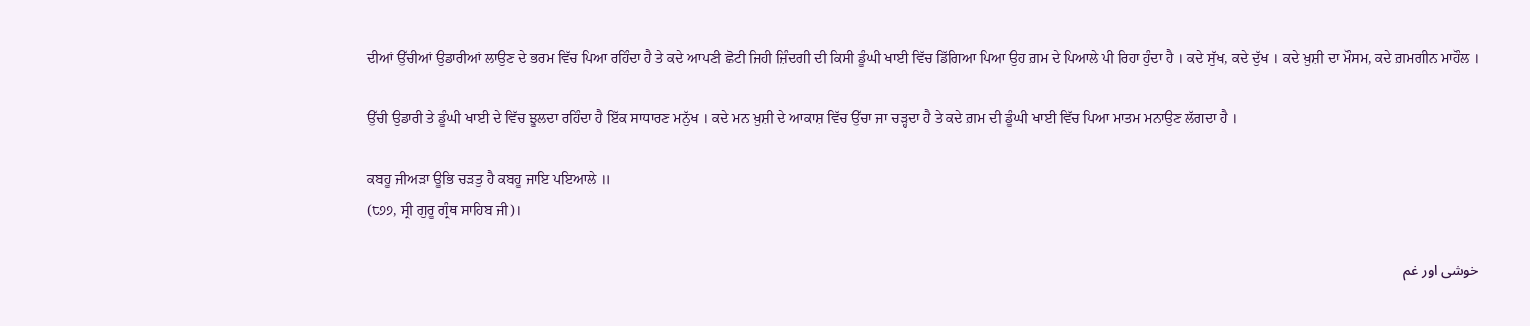ਦੀਆਂ ਉੱਚੀਆਂ ਉਡਾਰੀਆਂ ਲਾਉਣ ਦੇ ਭਰਮ ਵਿੱਚ ਪਿਆ ਰਹਿੰਦਾ ਹੈ ਤੇ ਕਦੇ ਆਪਣੀ ਛੋਟੀ ਜਿਹੀ ਜ਼ਿੰਦਗੀ ਦੀ ਕਿਸੀ ਡੂੰਘੀ ਖਾਈ ਵਿੱਚ ਡਿੱਗਿਆ ਪਿਆ ਉਹ ਗ਼ਮ ਦੇ ਪਿਆਲੇ ਪੀ ਰਿਹਾ ਹੁੰਦਾ ਹੈ । ਕਦੇ ਸੁੱਖ, ਕਦੇ ਦੁੱਖ । ਕਦੇ ਖ਼ੁਸ਼ੀ ਦਾ ਮੌਸਮ, ਕਦੇ ਗ਼ਮਗੀਨ ਮਾਹੌਲ ।

ਉੱਚੀ ਉਡਾਰੀ ਤੇ ਡੂੰਘੀ ਖਾਈ ਦੇ ਵਿੱਚ ਝੂਲਦਾ ਰਹਿੰਦਾ ਹੈ ਇੱਕ ਸਾਧਾਰਣ ਮਨੁੱਖ । ਕਦੇ ਮਨ ਖ਼ੁਸ਼ੀ ਦੇ ਆਕਾਸ਼ ਵਿੱਚ ਉੱਚਾ ਜਾ ਚੜ੍ਹਦਾ ਹੈ ਤੇ ਕਦੇ ਗ਼ਮ ਦੀ ਡੂੰਘੀ ਖਾਈ ਵਿੱਚ ਪਿਆ ਮਾਤਮ ਮਨਾਉਣ ਲੱਗਦਾ ਹੈ ।

ਕਬਹੂ ਜੀਅੜਾ ਊਭਿ ਚੜਤੁ ਹੈ ਕਬਹੂ ਜਾਇ ਪਇਆਲੇ ॥
(੮੭੭, ਸ੍ਰੀ ਗੁਰੂ ਗ੍ਰੰਥ ਸਾਹਿਬ ਜੀ)।

خوشی اور غم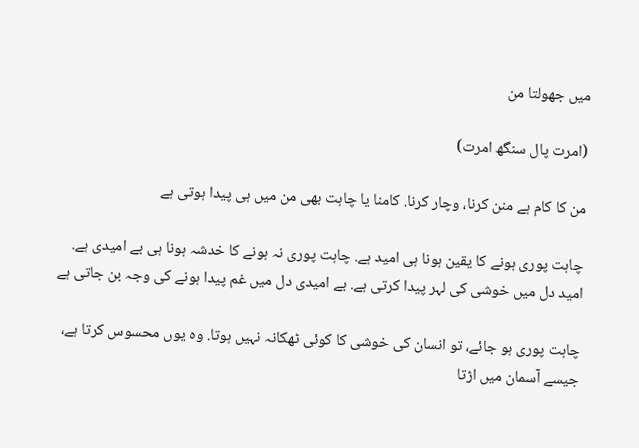میں جھولتا من

(امرت پال سنگھ امرت)

من کا کام ہے منن کرنا، وچار کرنا. کامنا یا چاہت بھی من میں ہی پیدا ہوتی ہے

چاہت پوری ہونے کا یقین ہونا ہی امید ہے. چاہت پوری نہ ہونے کا خدشہ ہونا ہی بے امیدی ہے. امید دل میں خوشی کی لہر پیدا کرتی ہے. بے امیدی دل میں غم پیدا ہونے کی وجہ بن جاتی ہے

چاہت پوری ہو جائے، تو انسان کی خوشی کا کوئی ٹھکانہ نہیں ہوتا. وہ یوں محسوس کرتا ہے، جیسے آسمان میں اڑتا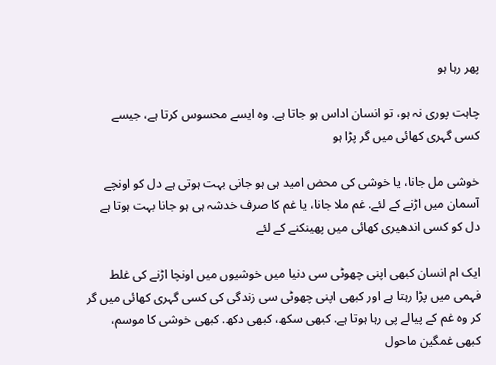پھر رہا ہو

چاہت پوری نہ ہو، تو انسان اداس ہو جاتا ہے. وہ ایسے محسوس کرتا ہے، جیسے کسی گہری کھائی میں گر پڑا ہو

خوشی مل جانا، یا خوشی کی محض امید ہی ہو جانی بہت ہوتی ہے دل کو اونچے آسمان میں اڑنے کے لئے. غم ملا جانا، یا غم کا صرف خدشہ ہی ہو جانا بہت ہوتا ہے دل کو کسی اندھیری کھائی میں پھینکنے کے لئے

ایک ام انسان کبھی اپنی چھوٹی سی دنیا میں خوشیوں میں اونچا اڑنے کی غلط فہمی میں پڑا رہتا ہے اور کبھی اپنی چھوٹی سی زندگی کی کسی گہری کھائی میں گر کر وہ غم کے پیالے پی رہا ہوتا ہے. کبھی سکھ، کبھی دکھ. کبھی خوشی کا موسم، کبھی غمگین ماحول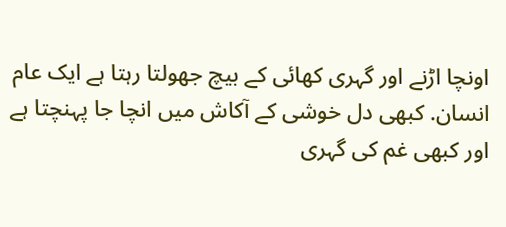اونچا اڑنے اور گہری کھائی کے بیچ جھولتا رہتا ہے ایک عام انسان. کبھی دل خوشی کے آکاش میں انچا جا پہنچتا ہے اور کبھی غم کی گہری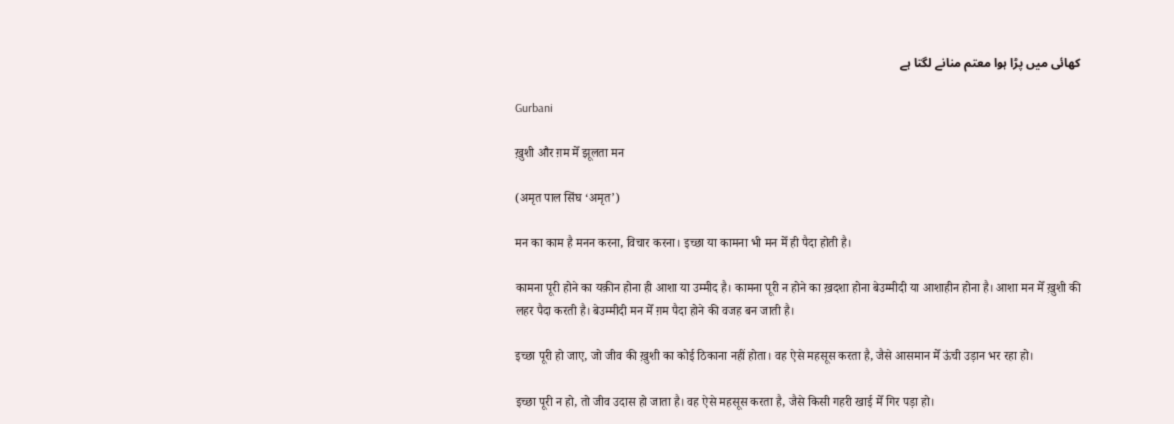کھائی میں پڑا ہوا معتم منانے لگتا ہے

Gurbani

ख़ुशी और ग़म मेँ झूलता मन

(अमृत पाल सिंघ ‘अमृत’)

मन का काम है मनन करना, विचार करना। इच्छा या कामना भी मन मेँ ही पैदा होती है।

कामना पूरी होने का यक़ीन होना ही आशा या उम्मीद है। कामना पूरी न होने का ख़दशा होना बेउम्मीदी या आशाहीन होना है। आशा मन मेँ ख़ुशी की लहर पैदा करती है। बेउम्मीदी मन मेँ ग़म पैदा होने की वजह बन जाती है।

इच्छा पूरी हो जाए, जो जीव की ख़ुशी का कोई ठिकाना नहीं होता। वह ऐसे महसूस करता है, जैसे आसमान मेँ ऊंची उड़ान भर रहा हो।

इच्छा पूरी न हो, तो जीव उदास हो जाता है। वह ऐसे महसूस करता है, जैसे किसी गहरी खाई मेँ गिर पड़ा हो।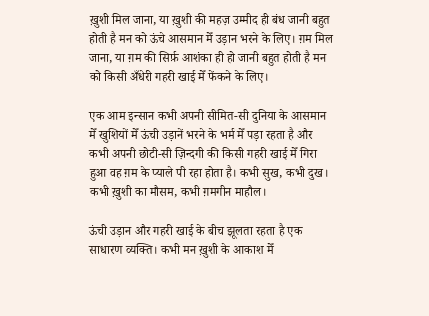ख़ुशी मिल जाना, या ख़ुशी की महज़ उम्मीद ही बंध जानी बहुत होती है मन को ऊंचे आसमान मेँ उड़ान भरने के लिए। ग़म मिल जाना, या ग़म की सिर्फ़ आशंका ही हो जानी बहुत होती है मन को किसी अँधेरी गहरी खाई मेँ फेंकने के लिए।

एक आम इन्सान कभी अपनी सीमित-सी दुनिया के आसमान मेँ खुशियों मेँ ऊंची उड़ानें भरने के भर्म मेँ पड़ा रहता है और कभी अपनी छोटी-सी ज़िन्दगी की किसी गहरी खाई मेँ गिरा हुआ वह ग़म के प्याले पी रहा होता है। कभी सुख, कभी दुख। कभी ख़ुशी का मौसम, कभी ग़मगीन माहौल।

ऊंची उड़ान और गहरी खाई के बीच झूलता रहता है एक साधारण व्यक्ति। कभी मन ख़ुशी के आकाश मेँ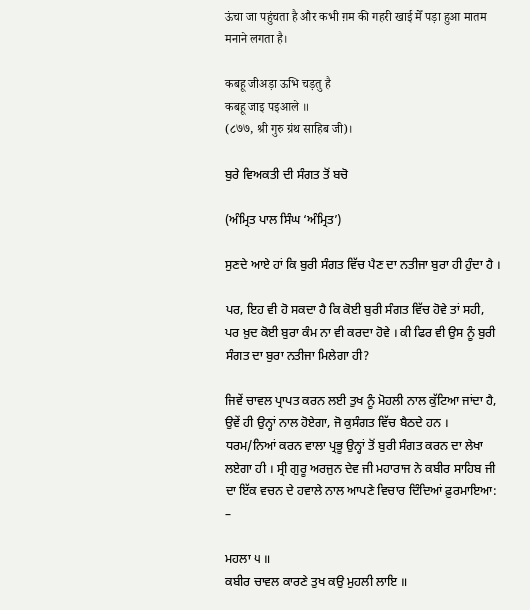ऊंचा जा पहुंचता है और कभी ग़म की गहरी खाई मेँ पड़ा हुआ मातम मनाने लगता है।

कबहू जीअड़ा ऊभि चड़तु है
कबहू जाइ पइआले ॥
(८७७, श्री गुरु ग्रंथ साहिब जी)।

ਬੁਰੇ ਵਿਅਕਤੀ ਦੀ ਸੰਗਤ ਤੋਂ ਬਚੋ

(ਅੰਮ੍ਰਿਤ ਪਾਲ ਸਿੰਘ ‘ਅੰਮ੍ਰਿਤ’)

ਸੁਣਦੇ ਆਏ ਹਾਂ ਕਿ ਬੁਰੀ ਸੰਗਤ ਵਿੱਚ ਪੈਣ ਦਾ ਨਤੀਜਾ ਬੁਰਾ ਹੀ ਹੁੰਦਾ ਹੈ ।

ਪਰ, ਇਹ ਵੀ ਹੋ ਸਕਦਾ ਹੈ ਕਿ ਕੋਈ ਬੁਰੀ ਸੰਗਤ ਵਿੱਚ ਹੋਵੇ ਤਾਂ ਸਹੀ, ਪਰ ਖ਼ੁਦ ਕੋਈ ਬੁਰਾ ਕੰਮ ਨਾ ਵੀ ਕਰਦਾ ਹੋਵੇ । ਕੀ ਫਿਰ ਵੀ ਉਸ ਨੂੰ ਬੁਰੀ ਸੰਗਤ ਦਾ ਬੁਰਾ ਨਤੀਜਾ ਮਿਲੇਗਾ ਹੀ?

ਜਿਵੇਂ ਚਾਵਲ ਪ੍ਰਾਪਤ ਕਰਨ ਲਈ ਤੁਖ ਨੂੰ ਮੋਹਲੀ ਨਾਲ ਕੁੱਟਿਆ ਜਾਂਦਾ ਹੈ, ਉਵੇਂ ਹੀ ਉਨ੍ਹਾਂ ਨਾਲ ਹੋਏਗਾ, ਜੋ ਕੁਸੰਗਤ ਵਿੱਚ ਬੈਠਦੇ ਹਨ । ਧਰਮ/ਨਿਆਂ ਕਰਨ ਵਾਲਾ ਪ੍ਰਭੂ ਉਨ੍ਹਾਂ ਤੋਂ ਬੁਰੀ ਸੰਗਤ ਕਰਨ ਦਾ ਲੇਖਾ ਲਏਗਾ ਹੀ । ਸ੍ਰੀ ਗੁਰੂ ਅਰਜੁਨ ਦੇਵ ਜੀ ਮਹਾਰਾਜ ਨੇ ਕਬੀਰ ਸਾਹਿਬ ਜੀ ਦਾ ਇੱਕ ਵਚਨ ਦੇ ਹਵਾਲੇ ਨਾਲ ਆਪਣੇ ਵਿਚਾਰ ਦਿੰਦਿਆਂ ਫ਼ੁਰਮਾਇਆ: –

ਮਹਲਾ ੫ ॥
ਕਬੀਰ ਚਾਵਲ ਕਾਰਣੇ ਤੁਖ ਕਉ ਮੁਹਲੀ ਲਾਇ ॥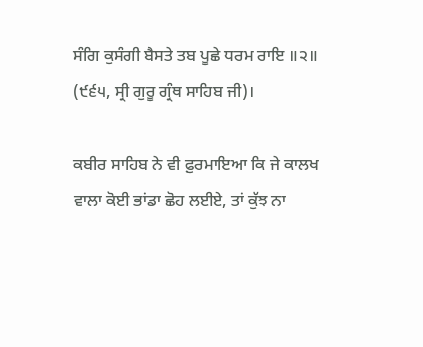ਸੰਗਿ ਕੁਸੰਗੀ ਬੈਸਤੇ ਤਬ ਪੂਛੇ ਧਰਮ ਰਾਇ ॥੨॥
(੯੬੫, ਸ੍ਰੀ ਗੁਰੂ ਗ੍ਰੰਥ ਸਾਹਿਬ ਜੀ)।

ਕਬੀਰ ਸਾਹਿਬ ਨੇ ਵੀ ਫ਼ੁਰਮਾਇਆ ਕਿ ਜੇ ਕਾਲਖ ਵਾਲਾ ਕੋਈ ਭਾਂਡਾ ਛੋਹ ਲਈਏ, ਤਾਂ ਕੁੱਝ ਨਾ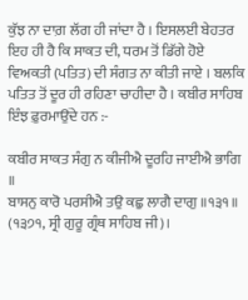ਕੁੱਝ ਨਾ ਦਾਗ਼ ਲੱਗ ਹੀ ਜਾਂਦਾ ਹੈ । ਇਸਲਈ ਬੇਹਤਰ ਇਹ ਹੀ ਹੈ ਕਿ ਸਾਕਤ ਦੀ, ਧਰਮ ਤੋਂ ਡਿੱਗੇ ਹੋਏ ਵਿਅਕਤੀ (ਪਤਿਤ) ਦੀ ਸੰਗਤ ਨਾ ਕੀਤੀ ਜਾਏ । ਬਲਕਿ ਪਤਿਤ ਤੋਂ ਦੂਰ ਹੀ ਰਹਿਣਾ ਚਾਹੀਦਾ ਹੈ । ਕਬੀਰ ਸਾਹਿਬ ਇੰਝ ਫ਼ੁਰਮਾਉਂਦੇ ਹਨ :-

ਕਬੀਰ ਸਾਕਤ ਸੰਗੁ ਨ ਕੀਜੀਐ ਦੂਰਹਿ ਜਾਈਐ ਭਾਗਿ ॥
ਬਾਸਨੁ ਕਾਰੋ ਪਰਸੀਐ ਤਉ ਕਛੁ ਲਾਗੈ ਦਾਗੁ ॥੧੩੧॥
(੧੩੭੧, ਸ੍ਰੀ ਗੁਰੂ ਗ੍ਰੰਥ ਸਾਹਿਬ ਜੀ)।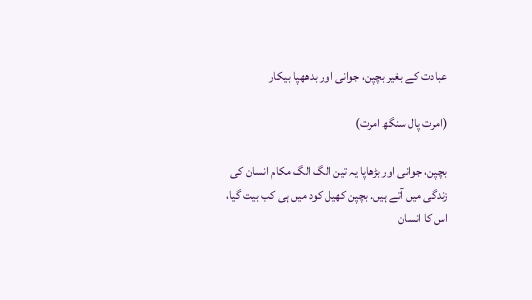عبادت کے بغیر بچپن، جوانی اور بدھھپا بیکار

(امرت پال سنگھ امرت)

بچپن، جوانی اور بڑھاپا یہ تین الگ الگ مکام انسان کی زندگی میں آتے ہیں. بچپن کھیل کود میں ہی کب بیت گیا، اس کا انسان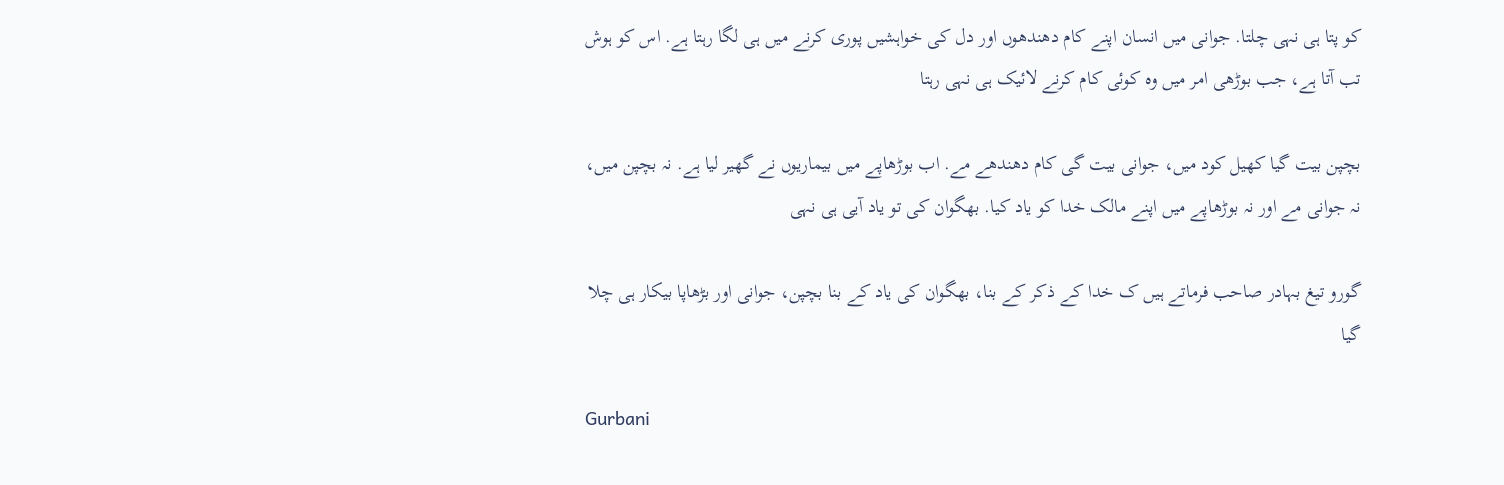کو پتا ہی نہی چلتا. جوانی میں انسان اپنے کام دھندھوں اور دل کی خواہشیں پوری کرنے میں ہی لگا رہتا ہے. اس کو ہوش تب آتا ہے، جب بوڑھی امر میں وہ کوئی کام کرنے لائیک ہی نہی رہتا

بچپن بیت گیا کھیل کود میں، جوانی بیت گی کام دھندھے مے. اب بوڑھاپے میں بیماریوں نے گھیر لیا ہے. نہ بچپن میں، نہ جوانی مے اور نہ بوڑھاپے میں اپنے مالک خدا کو یاد کیا. بھگوان کی تو یاد آیی ہی نہی

گورو تیغ بہادر صاحب فرماتے ہیں ک خدا کے ذکر کے بنا، بھگوان کی یاد کے بنا بچپن، جوانی اور بڑھاپا بیکار ہی چلا گیا

Gurbani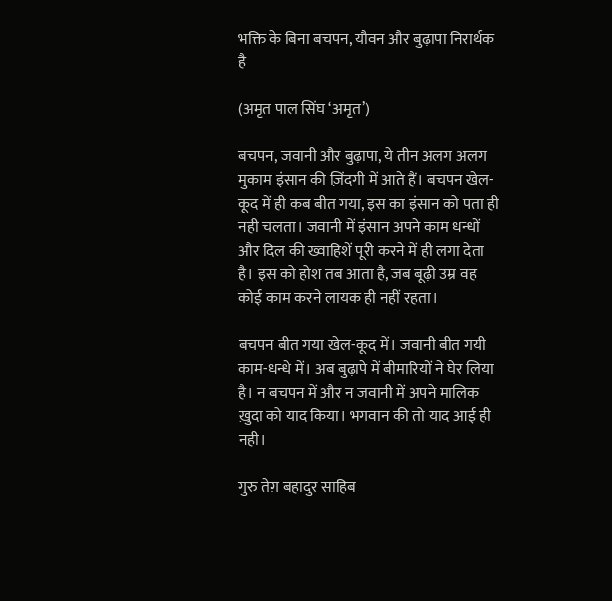भक्ति के बिना बचपन, यौवन और बुढ़ापा निरार्थक है

(अमृत पाल सिंघ ‘अमृत’)

बचपन, जवानी और बुढ़ापा, ये तीन अलग अलग मुकाम इंसान की ज़िंदगी में आते हैं। बचपन खेल-कूद में ही कब बीत गया, इस का इंसान को पता ही नही चलता। जवानी में इंसान अपने काम धन्धों और दिल की ख्वाहिशें पूरी करने में ही लगा देता है। इस को होश तब आता है, जब बूढ़ी उम्र वह कोई काम करने लायक ही नहीं रहता।

बचपन बीत गया खेल-कूद में। जवानी बीत गयी काम-धन्धे में। अब बुढ़ापे में बीमारियों ने घेर लिया है। न बचपन में और न जवानी में अपने मालिक ख़ुदा को याद किया। भगवान की तो याद आई ही नही।

गुरु तेग़ बहादुर साहिब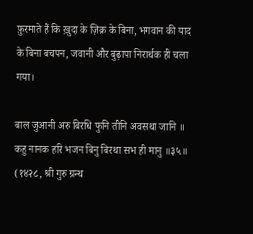फ़ुरमाते हैं कि ख़ुदा के ज़िक्र के बिना, भगवान की याद के बिना बचपन, जवानी और बुढ़ापा निरार्थक ही चला गया।

बाल जुआनी अरु बिरधि फुनि तीनि अवसथा जानि ॥
कहु नानक हरि भजन बिनु बिरथा सभ ही मानु ॥३५॥
(१४२८, श्री गुरु ग्रन्थ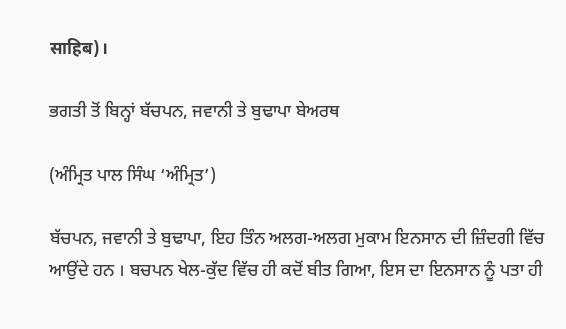साहिब)।

ਭਗਤੀ ਤੋਂ ਬਿਨ੍ਹਾਂ ਬੱਚਪਨ, ਜਵਾਨੀ ਤੇ ਬੁਢਾਪਾ ਬੇਅਰਥ

(ਅੰਮ੍ਰਿਤ ਪਾਲ ਸਿੰਘ ‘ਅੰਮ੍ਰਿਤ’)

ਬੱਚਪਨ, ਜਵਾਨੀ ਤੇ ਬੁਢਾਪਾ, ਇਹ ਤਿੰਨ ਅਲਗ-ਅਲਗ ਮੁਕਾਮ ਇਨਸਾਨ ਦੀ ਜ਼ਿੰਦਗੀ ਵਿੱਚ ਆਉਂਦੇ ਹਨ । ਬਚਪਨ ਖੇਲ-ਕੁੱਦ ਵਿੱਚ ਹੀ ਕਦੋਂ ਬੀਤ ਗਿਆ, ਇਸ ਦਾ ਇਨਸਾਨ ਨੂੰ ਪਤਾ ਹੀ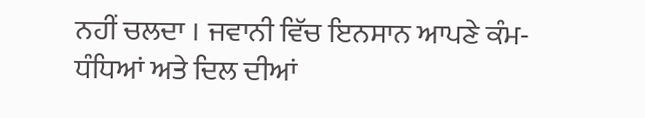ਨਹੀਂ ਚਲਦਾ । ਜਵਾਨੀ ਵਿੱਚ ਇਨਸਾਨ ਆਪਣੇ ਕੰਮ-ਧੰਧਿਆਂ ਅਤੇ ਦਿਲ ਦੀਆਂ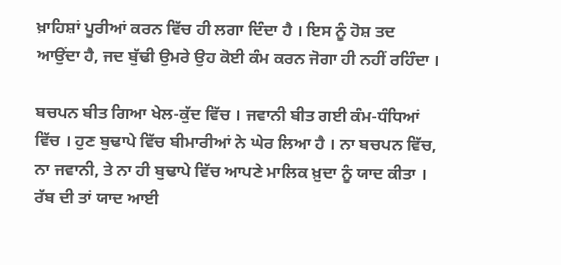ਖ਼ਾਹਿਸ਼ਾਂ ਪੂਰੀਆਂ ਕਰਨ ਵਿੱਚ ਹੀ ਲਗਾ ਦਿੰਦਾ ਹੈ । ਇਸ ਨੂੰ ਹੋਸ਼ ਤਦ ਆਉਂਦਾ ਹੈ, ਜਦ ਬੁੱਢੀ ਉਮਰੇ ਉਹ ਕੋਈ ਕੰਮ ਕਰਨ ਜੋਗਾ ਹੀ ਨਹੀਂ ਰਹਿੰਦਾ ।

ਬਚਪਨ ਬੀਤ ਗਿਆ ਖੇਲ-ਕੁੱਦ ਵਿੱਚ । ਜਵਾਨੀ ਬੀਤ ਗਈ ਕੰਮ-ਧੰਧਿਆਂ ਵਿੱਚ । ਹੁਣ ਬੁਢਾਪੇ ਵਿੱਚ ਬੀਮਾਰੀਆਂ ਨੇ ਘੇਰ ਲਿਆ ਹੈ । ਨਾ ਬਚਪਨ ਵਿੱਚ, ਨਾ ਜਵਾਨੀ, ਤੇ ਨਾ ਹੀ ਬੁਢਾਪੇ ਵਿੱਚ ਆਪਣੇ ਮਾਲਿਕ ਖ਼ੁਦਾ ਨੂੰ ਯਾਦ ਕੀਤਾ । ਰੱਬ ਦੀ ਤਾਂ ਯਾਦ ਆਈ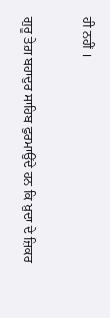ਹੀ ਨਹੀਂ ।

ਗੁਰੂ ਤੇਗ਼ ਬਹਾਦੁਰ ਸਾਹਿਬ ਫੁਰਮਾਉਂਦੇ ਹਨ ਕਿ ਖ਼ੁਦਾ ਦੇ ਜ਼ਿਕਰ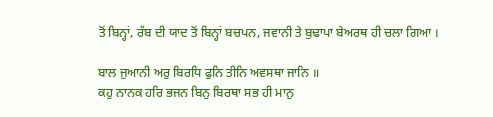ਤੋਂ ਬਿਨ੍ਹਾਂ, ਰੱਬ ਦੀ ਯਾਦ ਤੋਂ ਬਿਨ੍ਹਾਂ ਬਚਪਨ, ਜਵਾਨੀ ਤੇ ਬੁਢਾਪਾ ਬੇਅਰਥ ਹੀ ਚਲਾ ਗਿਆ ।

ਬਾਲ ਜੁਆਨੀ ਅਰੁ ਬਿਰਧਿ ਫੁਨਿ ਤੀਨਿ ਅਵਸਥਾ ਜਾਨਿ ॥
ਕਹੁ ਨਾਨਕ ਹਰਿ ਭਜਨ ਬਿਨੁ ਬਿਰਥਾ ਸਭ ਹੀ ਮਾਨੁ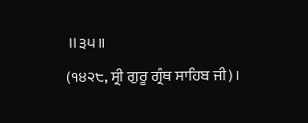॥੩੫॥
(੧੪੨੮, ਸ੍ਰੀ ਗੁਰੂ ਗ੍ਰੰਥ ਸਾਹਿਬ ਜੀ)।